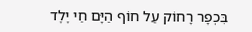בִּכְפָר רָחוֹק עַל חוֹף הַיָּם חַי יֶלֶד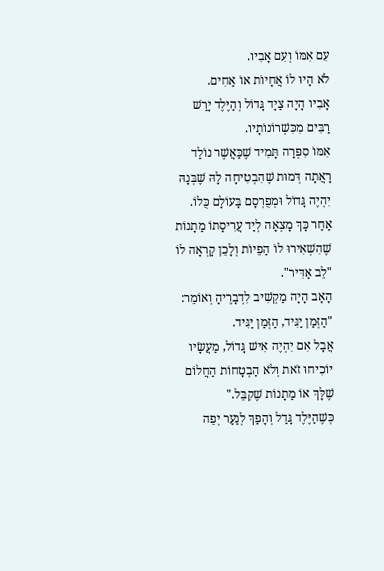עִם אִמּוֹ וְעִם אָבִיו.
לֹא הָיוּ לוֹ אֲחָיוֹת אוֹ אַחִים.
אָבִיו הָיָה צַיָד גָּדוֹל וְהַיֶּלֶד יָרַשׁ רַבִּים מִכִּשְׁרוֹנוֹתָיו.
אִמּוֹ סִפְּרָה תָּמִיד שֶׁכַּאֲשֶׁר נוֹלַד רָאֲתָה דְּמוּת שֶׁהִבְטִיחָה לָהּ שֶׁבְּנָהּ יִהְיֶה גָּדוֹל וּמְפֻרְסָם בָּעוֹלָם כֻּלוֹ.
אַחַר כָּךְ מָצְאָה לְיַד עֲרִיסָתוֹ מַתָנוֹת שֶׁהִשְׁאִירוּ לוֹ הַפֵיוֹת וְלָכֵן קָרְאָה לוֹ "לֵב אַדִּיר".
הָאָב הָיָה מַקְשִׁיב לִדְבָרֶיהָ וְאוֹמֵר: "הַזְּמַן יַגִּיד, הַזְּמַן יַגִּיד.
אֲבָל אִם יִהְיֶה אִישׁ גָּדוֹל, מַעֲשָׂיו יוֹכִיחוּ זֹאת וְלֹא הַבְטָחוֹת הַחֲלוֹם שֶׁלָּךְ אוֹ מַתָנוֹת שֶׁקִבֵּל."
כְּשֶׁהַיֶּלֶד גָּדַל וְהָפַךְ לְנַעַר יְפֵה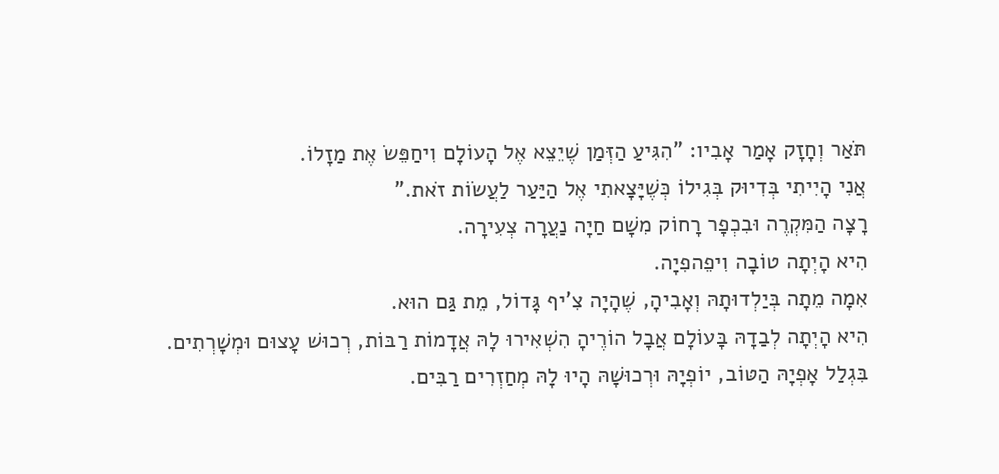תֹּאַר וְחָזָק אָמַר אָבִיו: "הִגִּיעַ הַזְּמַן שֶׁיֵצֵא אֶל הָעוֹלָם וִיחַפֵּשׂ אֶת מַזָלוֹ.
אֲנִי הָיִיתִי בְּדִיוּק בְּגִילוֹ כְּשֶׁיָּצָאתִי אֶל הַיַּעַר לַעֲשׂוֹת זֹאת."
רָצָה הַמִּקְרֶה וּבִכְפָר רָחוֹק מִשָׁם חַיָה נַעֲרָה צְעִירָה.
הִיא הָיְתָה טוֹבָה וִיפֵהפִיָה.
אִמָה מֵתָה בְּיַלְדוּתָהּ וְאָבִיהָ, שֶׁהָיָה צִ'יף גָּדוֹל, מֵת גַּם הוּא.
הִיא הָיְתָה לְבַדָהּ בָּעוֹלָם אֲבָל הוֹרֶיהָ הִשְׁאִירוּ לָהּ אֲדָמוֹת רַבּוֹת, רְכוּשׁ עָצוּם וּמְשָׁרְתִים.
בִּגְלַל אָפְיָהּ הַטּוֹב, יוֹפְיָהּ וּרְכוּשָׁהּ הָיוּ לָהּ מְחַזְרִים רַבִּים.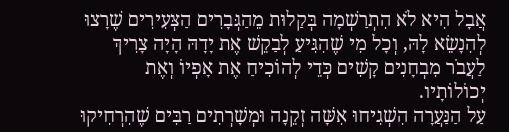אֲבָל הִיא לֹא הִתְרַשְׁמָה בְּקַלוּת מֵהַגְּבָרִים הַצְּעִירִים שֶׁרָצוּ לְהִנָשֵׂא לָהּ, וְכָל מִי שֶׁהִגִּיעַ לְבַקֵשׁ אֶת יָדָהּ הָיָה צָרִיךְ לַעֲבֹר מִבְחָנִים קָשִׁים כְּדֵי לְהוֹכִיחַ אֶת אָפְיוֹ וְאֶת יְכוֹלוֹתָיו.
עַל הַנַּעֲרָה הִשְׁגִיחוּ אִשָּׁה זְקֵנָה וּמְשָׁרְתִים רַבִּים שֶׁהִרְחִיקוּ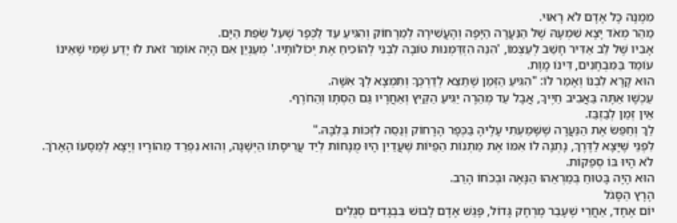מִמֶנָה כָּל אָדָם לֹא רָאוּי.
מַהֵר מְאֹד יָצָא שִׁמְעָהּ שֶׁל הַנַּעֲרָה הַיָּפָה וְהָעֲשִׁירָה לְמֵרָחוֹק וְהִגִּיעַ עַד לַכְּפָר שֶׁעַל שְׂפַת הַיָּם.
אָבִיו שֶׁל לֵב אַדִּיר חָשַׁב לְעַצְמוֹ, 'הִנֵה הִזְדַּמְנוּת טוֹבָה לִבְנִי לְהוֹכִיחַ אֶת יְכוֹלוֹתָיו.' מְעַנְיֵן אִם הָיָה אוֹמֵר זֹאת לוּ יָדַע שֶׁמִּי שֶׁאֵינוֹ עוֹמֵד בַּמִּבְחָנִים, דִּינוֹ מָוֶת.
הוּא קָרָא לִבְנוֹ וְאָמַר לוֹ: "הִגִּיעַ הַזְּמַן שֶׁתֵצֵא לְדַרְכְּךָ וְתִמְצָא לְךָ אִשָּׁה.
עַכְשָׁו אַתָּה בַּאֲבִיב חַיֶיךָ, אֲבָל עַד מְהֵרָה יַגִּיעַ הַקַּיִץ וְאַחֲרָיו גַּם הַסְתָו וְהַחֹרֶף.
אֵין זְמַן לְבַזְבֵּז.
לֵךְ וְחַפֵּשׂ אֶת הַנַּעֲרָה שֶׁשָּׁמַעְתִי עָלֶיהָ בַּכְּפָר הָרָחוֹק וְנַסֵה לִזְכּוֹת בְּלִבָּהּ."
לִפְנֵי שֶׁיָּצָא לַדֶּרֶךְ, נָתְנָה לוֹ אִמּוֹ אֶת מַתְנוֹת הַפֵיוֹת שֶׁעֲדַיִן הָיוּ מֻנָחוֹת לְיַד עֲרִיסָתוֹ הַיְּשָׁנָה, וְהוּא נִפְרַד מֵהוֹרָיו וְיָצָא לְמַסָעוֹ הָאָרֹךְ.
לֹא הָיוּ בּוֹ סְפֵקוֹת.
הוּא הָיָה בָּטוּחַ בְּמַרְאֵהוּ הַנָּאֶה וּבְכֹחוֹ הָרַב.
הָרָץ הַסָּגֹל
יוֹם אֶחָד, אַחֲרֵי שֶׁעָבַר מֶרְחָק גָּדוֹל, פָּגַשׁ אָדָם לָבוּשׁ בִּבְגָדִים סְגֻלִים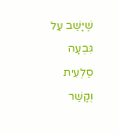שֶׁיָּשַׁב עַל גִּבְעָה סַלְעִית וְקָשַׁר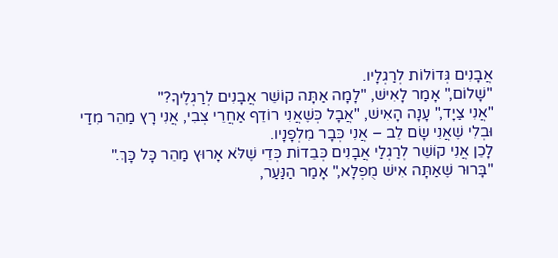אֲבָנִים גְּדוֹלוֹת לְרַגְלָיו.
"שָׁלוֹם," אָמַר לָאִישׁ, "לָמָה אַתָּה קוֹשֵׁר אֲבָנִים לְרַגְלֶיךָ?"
"אֲנִי צַיָד," עָנָה הָאִישׁ, "אֲבָל כְּשֶׁאֲנִי רוֹדֵף אַחֲרֵי צְבִי, אֲנִי רָץ מַהֵר מִדַי וּבְלִי שֶׁאֲנִי שָׂם לֵב – אֲנִי כְּבָר מִלְפָנָיו.
לָכֵן אֲנִי קוֹשֵׁר לְרַגְלַי אֲבָנִים כְּבֵדוֹת כְּדֵי שֶׁלֹּא אָרוּץ מַהֵר כָּל כָּךְ."
"בָּרוּר שֶׁאַתָּה אִישׁ מֻפְלָא," אָמַר הַנַּעַר,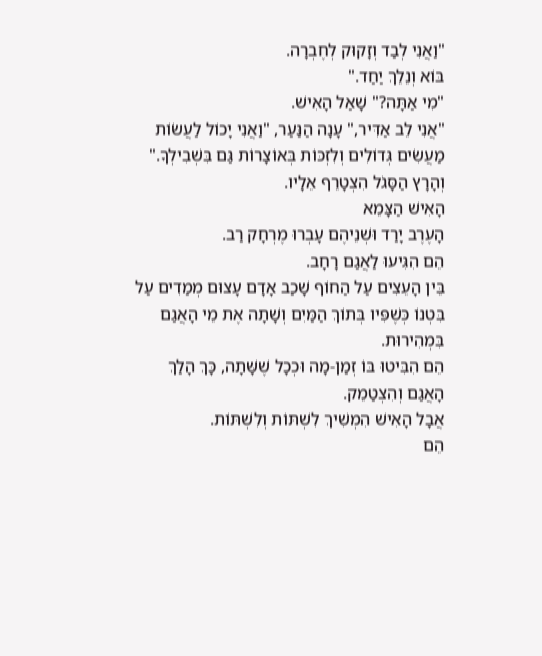"וַאֲנִי לְבַד וְזָקוּק לְחֶבְרָה.
בּוֹא וְנֵלֵךְ יַחַד."
"מִי אַתָּה?" שָׁאַל הָאִישׁ.
"אֲנִי לֵב אַדִּיר," עָנָה הַנַּעַר, "וַאֲנִי יָכוֹל לַעֲשׂוֹת מַעֲשִׂים גְּדוֹלִים וְלִזְכּוֹת בְּאוֹצָרוֹת גַּם בִּשְׁבִילְךָ."
וְהָרָץ הַסָּגֹל הִצְטָרֵף אֵלָיו.
הָאִישׁ הַצָּמֵא
הָעֶרֶב יָרַד וּשְׁנֵיהֶם עָבְרוּ מֶרְחָק רַב.
הֵם הִגִּיעוּ לַאֲגַם רָחָב.
בֵּין הָעֵצִים עַל הַחוֹף שָׁכַב אָדָם עָצוּם מְמַדִים עַל בִּטְנוֹ כְּשֶׁפִּיו בְּתוֹךְ הַמַּיִם וְשָׁתָה אֶת מֵי הָאֲגַם בִּמְהִירוּת.
הֵם הִבִּיטוּ בּוֹ זְמַן-מָה וּכְכָל שֶׁשָּׁתָה, כָּךְ הָלַךְ הָאֲגַם וְהִצְטַמֵק.
אֲבָל הָאִישׁ הִמְשִׁיךְ לִשְׁתּוֹת וְלִשְׁתּוֹת.
הֵם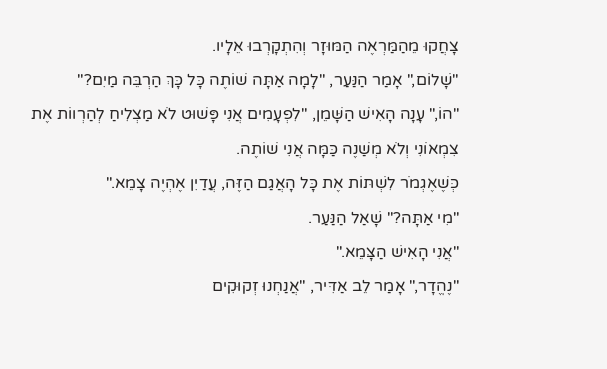צָחֲקוּ מֵהַמַּרְאֶה הַמּוּזָר וְהִתְקָרְבוּ אֵלָיו.
"שָׁלוֹם," אָמַר הַנַּעַר, "לָמָה אַתָּה שׁוֹתֶה כָּל כָּךְ הַרְבֵּה מַיִם?"
"הוֹ," עָנָה הָאִישׁ הַשָּׁמֵן, "לִפְעָמִים אֲנִי פָּשׁוּט לֹא מַצְלִיחַ לְהַרְווֹת אֶת צִמְאוֹנִי וְלֹא מְשַׁנֶה כַּמָּה אֲנִי שׁוֹתֶה.
כְּשֶׁאֶגְמֹר לִשְׁתּוֹת אֶת כָּל הָאֲגַם הַזֶּה, עֲדַיִן אֶהְיֶה צָמֵא."
"מִי אַתָּה?" שָׁאַל הַנַּעַר.
"אֲנִי הָאִישׁ הַצָּמֵא."
"נֶהֱדָר," אָמַר לֵב אַדִּיר, "אֲנַחְנוּ זְקוּקִים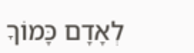לְאָדָם כָּמוֹךָ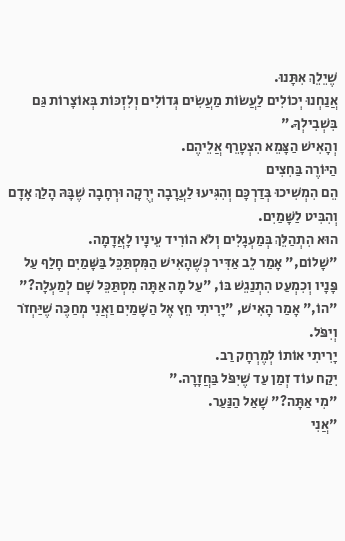שֶׁיֵלֵךְ אִתָּנוּ.
אֲנַחְנוּ יְכוֹלִים לַעֲשׂוֹת מַעֲשִׂים גְּדוֹלִים וְלִזְכּוֹת בְּאוֹצָרוֹת גַּם בִּשְׁבִילְךָ."
וְהָאִישׁ הַצָּמֵא הִצְטָרֵף אֲלֵיהֶם.
הַיּוֹרֶה בַּחִצִים
הֵם הִמְשִׁיכוּ בְּדַרְכָּם וְהִגִּיעוּ לַעֲרָבָה יְרֻקָה וּרְחָבָה שֶׁבָּהּ הָלַךְ אָדָם וְהִבִּיט לַשָּׁמַיִם.
הוּא הִתְהַלֵּךְ בְּמַעְגָלִים וְלֹא הוֹרִיד עֵינָיו לָאֲדָמָה.
"שָׁלוֹם," אָמַר לֵב אַדִּיר כְּשֶׁהָאִישׁ הַמִּסְתַּכֵּל בַּשָּׁמַיִם חָלַף עַל פָּנָיו וְכִמְעַט הִתְנַגֵשׁ בּוֹ, "עַל מָה אַתָּה מִסְתַּכֵּל שָׁם לְמַעְלָה?"
"הוֹ," אָמַר הָאִישׁ, "יָרִיתִי חֵץ אֶל הַשָּׁמַיִם וַאֲנִי מְחַכֶּה שֶׁיַּחְזֹר וְיִפֹּל.
יָרִיתִי אוֹתוֹ לְמֶרְחָק רַב.
יִקַח עוֹד זְמַן עַד שֶׁיִפֹּל בַּחֲזָרָה."
"מִי אַתָּה?" שָׁאַל הַנַּעַר.
"אֲנִי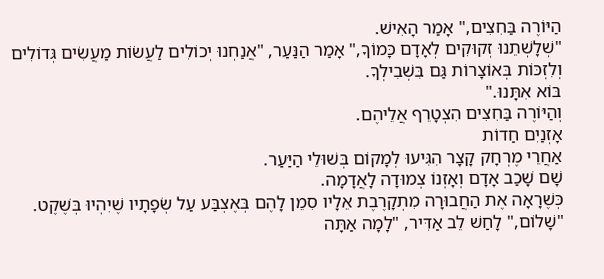הַיּוֹרֶה בַּחִצִים," אָמַר הָאִישׁ.
"שְׁלָשְׁתֵנוּ זְקוּקִים לְאָדָם כָּמוֹךָ," אָמַר הַנַּעַר, "אֲנַחְנוּ יְכוֹלִים לַעֲשׂוֹת מַעֲשִׂים גְּדוֹלִים וְלִזְכּוֹת בְּאוֹצָרוֹת גַּם בִּשְׁבִילְךָ.
בּוֹא אִתָּנוּ."
וְהַיּוֹרֶה בַּחִצִים הִצְטָרֵף אֲלֵיהֶם.
אָזְנַיִם חַדוֹת
אַחֲרֵי מֶרְחָק קָצָר הִגִּיעוּ לְמָקוֹם בְּשׁוּלֵי הַיַּעַר.
שָׁם שָׁכַב אָדָם וְאָזְנוֹ צְמוּדָה לָאֲדָמָה.
כְּשֶׁרָאָה אֶת הַחֲבוּרָה מִתְקָרֶבֶת אֵלָיו סִמֵן לָהֶם בְּאֶצְבַּע עַל שְׂפָתָיו שֶׁיִהְיוּ בְּשֶׁקֶט.
"שָׁלוֹם," לָחַשׁ לֵב אַדִּיר, "לָמָה אַתָּה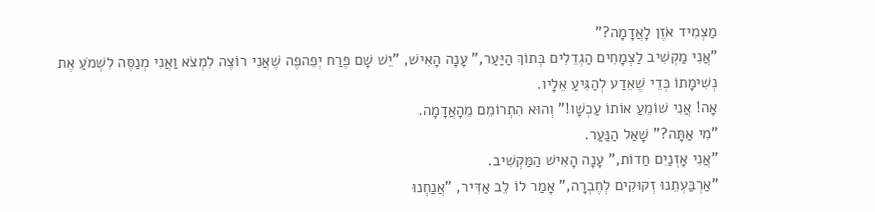מַצְמִיד אֹזֶן לָאֲדָמָה?"
"אֲנִי מַקְשִׁיב לַצְמָחִים הַגְדֵלִים בְּתוֹךְ הַיַּעַר," עָנָה הָאִישׁ, "יֵשׁ שָׁם פֶּרַח יְפֵהפֶה שֶׁאֲנִי רוֹצֶה לִמְצֹא וַאֲנִי מְנַסֶּה לִשְׁמֹעַ אֶת נְשִׁימָתוֹ כְּדֵי שֶׁאֵדַע לְהַגִּיעַ אֵלָיו.
אָה! אֲנִי שׁוֹמֵעַ אוֹתוֹ עַכְשָׁו!" וְהוּא הִתְרוֹמֵם מֵהָאֲדָמָה.
"מִי אַתָּה?" שָׁאַל הַנַּעַר.
"אֲנִי אָזְנַיִם חַדוֹת," עָנָה הָאִישׁ הַמַּקְשִׁיב.
"אַרְבַּעְתֵנוּ זְקוּקִים לְחֶבְרָה," אָמַר לוֹ לֵב אַדִּיר, "אֲנַחְנוּ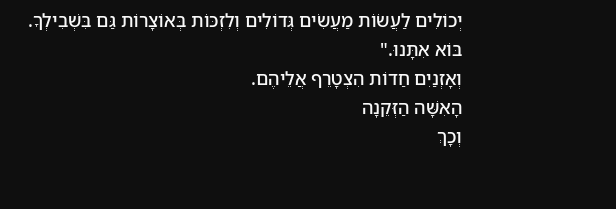יְכוֹלִים לַעֲשׂוֹת מַעֲשִׂים גְּדוֹלִים וְלִזְכּוֹת בְּאוֹצָרוֹת גַּם בִּשְׁבִילְךָ.
בּוֹא אִתָּנוּ."
וְאָזְנַיִם חַדוֹת הִצְטָרֵף אֲלֵיהֶם.
הָאִשָּׁה הַזְּקֵנָה
וְכָךְ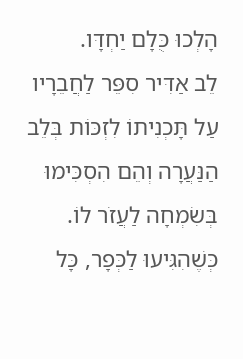הָלְכוּ כֻּלָם יַחְדָּו.
לֵב אַדִּיר סִפֵּר לַחֲבֵרָיו עַל תָּכְנִיתוֹ לִזְכּוֹת בְּלֵב הַנַּעֲרָה וְהֵם הִסְכִּימוּ בְּשִׂמְחָה לַעֲזֹר לוֹ.
כְּשֶׁהִגִּיעוּ לַכְּפָר, כָּל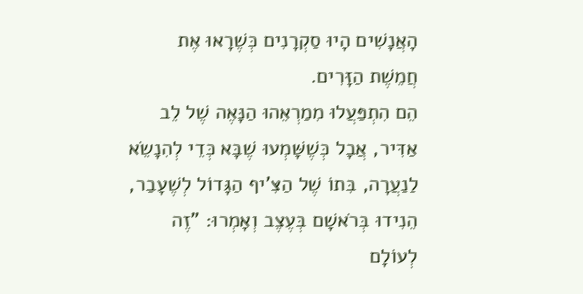הָאֲנָשִׁים הָיוּ סַקְרָנִים כְּשֶׁרָאוּ אֶת חֲמֵשֶׁת הַזָּרִים.
הֵם הִתְפַּעֲלוּ מִמַרְאֵהוּ הַנָּאֶה שֶׁל לֵב אַדִּיר, אֲבָל כְּשֶׁשָּׁמְעוּ שֶׁבָּא כְּדֵי לְהִנָשֵׂא לַנַעֲרָה, בִּתוֹ שֶׁל הַצִּ'יף הַגָּדוֹל לְשֶׁעָבַר, הֵנִידוּ בְּרֹאשָׁם בְּעֶצֶב וְאָמְרוּ: "זֶה לְעוֹלָם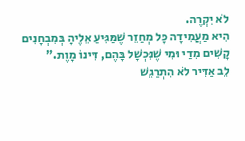לֹא יִקְרֶה.
הִיא מַעֲמִידָה כָּל מְחַזֵר שֶׁמַּגִּיעַ אֵלֶיהָ בְּמִבְחָנִים קָשִׁים מִדַי וּמִי שֶׁנִּכְשָׁל בָּהֶם, דִּינוֹ מָוֶת."
לֵב אַדִּיר לֹא הִתְרַגֵשׁ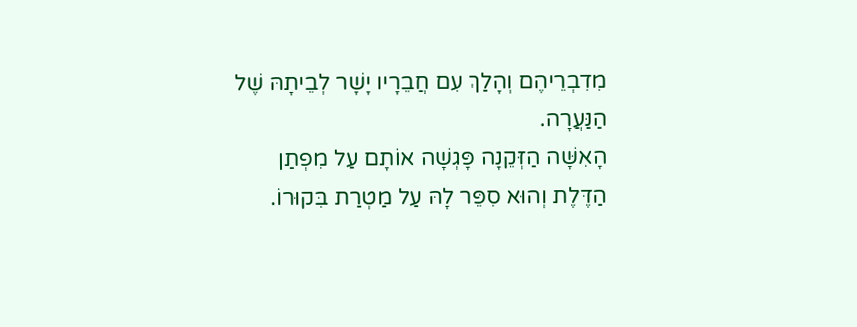מִדִבְרֵיהֶם וְהָלַךְ עִם חֲבֵרָיו יָשָׁר לְבֵיתָהּ שֶׁל הַנַּעֲרָה.
הָאִשָּׁה הַזְּקֵנָה פָּגְשָׁה אוֹתָם עַל מִפְתַן הַדֶּלֶת וְהוּא סִפֵּר לָהּ עַל מַטְרַת בִּקוּרוֹ.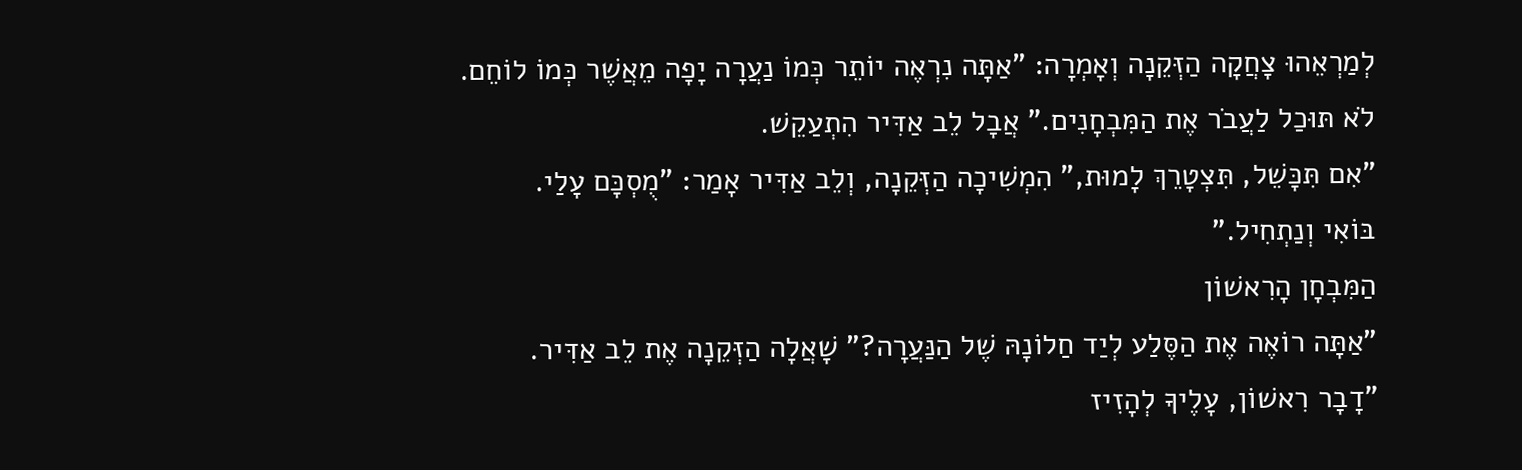לְמַרְאֵהוּ צָחֲקָה הַזְּקֵנָה וְאָמְרָה: "אַתָּה נִרְאֶה יוֹתֵר כְּמוֹ נַעֲרָה יָפָה מֵאֲשֶׁר כְּמוֹ לוֹחֵם.
לֹא תּוּכַל לַעֲבֹר אֶת הַמִּבְחָנִים." אֲבָל לֵב אַדִּיר הִתְעַקֵשׁ.
"אִם תִּכָּשֵׁל, תִּצְטָרֵךְ לָמוּת," הִמְשִׁיכָה הַזְּקֵנָה, וְלֵב אַדִּיר אָמַר: "מֻסְכָּם עָלַי.
בּוֹאִי וְנַתְחִיל."
הַמִּבְחָן הָרִאשׁוֹן
"אַתָּה רוֹאֶה אֶת הַסֶּלַע לְיַד חַלוֹנָהּ שֶׁל הַנַּעֲרָה?" שָׁאֲלָה הַזְּקֵנָה אֶת לֵב אַדִּיר.
"דָבָר רִאשׁוֹן, עָלֶיךָ לְהָזִיז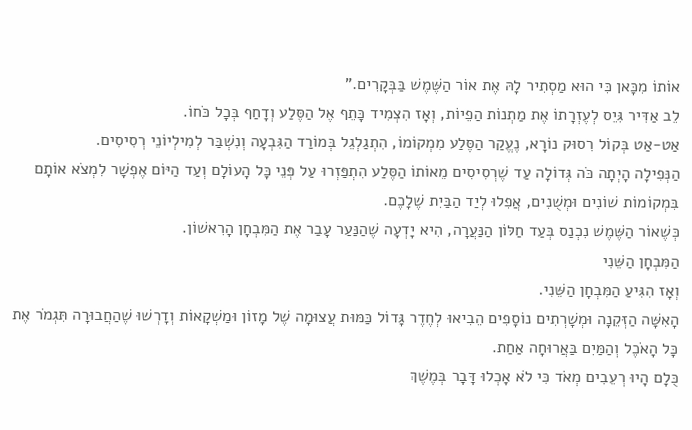אוֹתוֹ מִכָּאן כִּי הוּא מַסְתִיר לָהּ אֶת אוֹר הַשֶּׁמֶשׁ בַּבְּקָרִים."
לֵב אַדִּיר גִּיֵס לְעֶזְרָתוֹ אֶת מַתְנוֹת הַפֵיוֹת, וְאָז הִצְמִיד כָּתֵף אֶל הַסֶּלַע וְדָחַף בְּכָל כֹּחוֹ.
אַט-אַט בְּקוֹל רִסוּק נוֹרָא, נֶעֱקַר הַסֶּלַע מִמְקוֹמוֹ, הִתְגַלְגֵל בְּמוֹרַד הַגִּבְעָה וְנִשְׁבַּר לְמִילְיוֹנֵי רְסִיסִים.
הַנְּפִילָה הָיְתָה כֹּה גְּדוֹלָה עַד שֶׁרְסִיסִים מֵאוֹתוֹ הַסֶּלַע הִתְפַּזְרוּ עַל פְּנֵי כָּל הָעוֹלָם וְעַד הַיּוֹם אֶפְשָׁר לִמְצֹא אוֹתָם בִּמְקוֹמוֹת שׁוֹנִים וּמְשֻׁנִים, אֲפִלוּ לְיַד הַבַּיִת שֶׁלָכֶם.
כְּשֶׁאוֹר הַשֶּׁמֶשׁ נִכְנַס בְּעַד חַלּוֹן הַנַּעֲרָה, הִיא יָדְעָה שֶׁהַנַּעַר עָבַר אֶת הַמִּבְחָן הָרִאשׁוֹן.
הַמִּבְחָן הַשֵּׁנִי
וְאָז הִגִּיעַ הַמִּבְחָן הַשֵּׁנִי.
הָאִשָּׁה הַזְּקֵנָה וּמְשָׁרְתִים נוֹסָפִים הֵבִיאוּ לְחֶדֶר גָּדוֹל כַּמּוּת עֲצוּמָה שֶׁל מָזוֹן וּמַשְׁקָאוֹת וְדָרְשׁוּ שֶׁהַחֲבוּרָה תִּגְמֹר אֶת כָּל הָאֹכֶל וְהַמַּיִם בַּאֲרוּחָה אַחַת.
כֻּלָם הָיוּ רְעֵבִים מְאֹד כִּי לֹא אָכְלוּ דָּבָר בְּמֶשֶׁךְ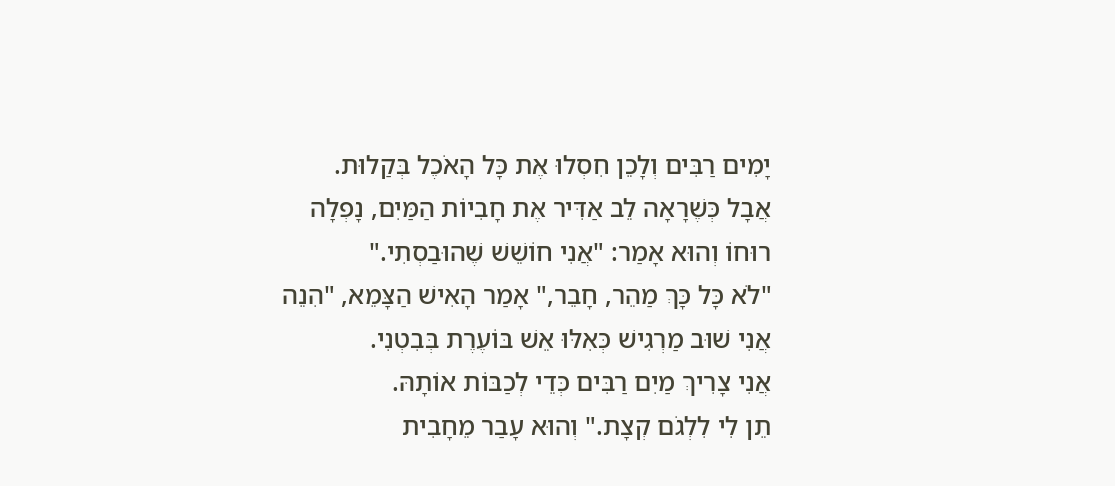יָמִים רַבִּים וְלָכֵן חִסְלוּ אֶת כָּל הָאֹכֶל בְּקַלוּת.
אֲבָל כְּשֶׁרָאָה לֵב אַדִּיר אֶת חָבִיוֹת הַמַּיִם, נָפְלָה רוּחוֹ וְהוּא אָמַר: "אֲנִי חוֹשֵׁשׁ שֶׁהוּבַסְתִי."
"לֹא כָּל כָּךְ מַהֵר, חָבֵר," אָמַר הָאִישׁ הַצָּמֵא, "הִנֵה אֲנִי שׁוּב מַרְגִישׁ כְּאִלּוּ אֵשׁ בּוֹעֶרֶת בְּבִטְנִי.
אֲנִי צָרִיךְ מַיִם רַבִּים כְּדֵי לְכַבּוֹת אוֹתָהּ.
תֵן לִי לִלְגֹם קְצָת." וְהוּא עָבַר מֵחָבִית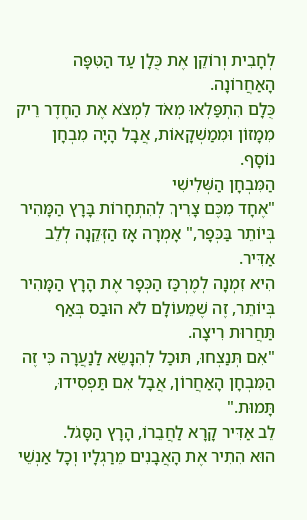לְחָבִית וְרוֹקֵן אֶת כֻּלָן עַד הַטִּפָּה הָאַחֲרוֹנָה.
כֻּלָם הִתְפַּלְאוּ מְאֹד לִמְצֹא אֶת הַחֶדֶר רֵיק מִמָזוֹן וּמִמַשְׁקָאוֹת, אֲבָל הָיָה מִבְחָן נוֹסָף.
הַמִּבְחָן הַשְּׁלִישִׁי
"אֶחָד מִכֶּם צָרִיךְ לְהִתְחָרוֹת בָּרָץ הַמָּהִיר בְּיוֹתֵר בַּכְּפָר," אָמְרָה אָז הַזְּקֵנָה לְלֵב אַדִּיר.
הִיא זִמְנָה לְמֶרְכַּז הַכְּפָר אֶת הָרָץ הַמָּהִיר בְּיוֹתֵר, זֶה שֶׁמֵעוֹלָם לֹא הוּבַס בְּאַף תַּחֲרוּת רִיצָה.
"אִם תְּנַצְחוּ, תּוּכַל לְהִנָשֵׂא לַנַעֲרָה כִּי זֶה הַמִּבְחָן הָאַחֲרוֹן, אֲבָל אִם תַּפְסִידוּ, תָּמוּת."
לֵב אַדִּיר קָרָא לַחֲבֵרוֹ, הָרָץ הַסָּגֹל.
הוּא הִתִיר אֶת הָאֲבָנִים מֵרַגְלָיו וְכָל אַנְשֵׁי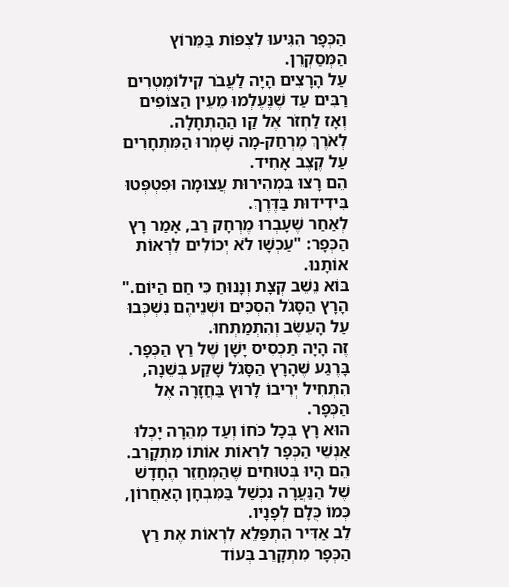הַכְּפָר הִגִּיעוּ לִצְפּוֹת בַּמֵּרוֹץ הַמְּסַקְרֵן.
עַל הָרָצִים הָיָה לַעֲבֹר קִילוֹמֶטְרִים רַבִּים עַד שֶׁנֶּעֶלְמוּ מֵעֵין הַצּוֹפִים וְאָז לַחְזֹר אֶל קַו הַהַתְחָלָה.
לְאֹרֶךְ מֶרְחַק-מָה שָׁמְרוּ הַמִּתְחָרִים עַל קֶצֶב אָחִיד.
הֵם רָצוּ בִּמְהִירוּת עֲצוּמָה וּפִטְפְּטוּ בִּידִידוּת בַּדֶּרֶךְ.
לְאַחַר שֶׁעָבְרוּ מֶרְחָק רַב, אָמַר רָץ הַכְּפָר: "עַכְשָׁו לֹא יְכוֹלִים לִרְאוֹת אוֹתָנוּ.
בּוֹא נֵשֵׁב קְצָת וְנָנוּחַ כִּי חַם הַיּוֹם." הָרָץ הַסָּגֹל הִסְכִּים וּשְׁנֵיהֶם נִשְׁכְּבוּ עַל הָעֵשֶׂב וְהִתְמַתְחוּ.
זֶה הָיָה תַּכְסִיס יָשָׁן שֶׁל רַץ הַכְּפָר.
בָּרֶגַע שֶׁהָרָץ הַסָּגֹל שָׁקַע בְּשֵׁנָה, הִתְחִיל יְרִיבוֹ לָרוּץ בַּחֲזָרָה אֶל הַכְּפָר.
הוּא רָץ בְּכָל כֹּחוֹ וְעַד מְהֵרָה יָכְלוּ אַנְשֵׁי הַכְּפָר לִרְאוֹת אוֹתוֹ מִתְקָרֵב.
הֵם הָיוּ בְּטוּחִים שֶׁהַמְּחַזֵר הֶחָדָשׁ שֶׁל הַנַּעֲרָה נִכְשַׁל בַּמִּבְחָן הָאַחֲרוֹן, כְּמוֹ כֻּלָם לְפָנָיו.
לֵב אַדִּיר הִתְפַּלֵא לִרְאוֹת אֶת רַץ הַכְּפָר מִתְקָרֵב בְּעוֹד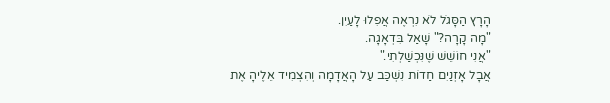הָרָץ הַסָּגֹל לֹא נִרְאֶה אֲפִלוּ לָעַיִן.
"מָה קָרָה?" שָׁאַל בִּדְאָגָה.
"אֲנִי חוֹשֵׁשׁ שֶׁנִּכְשַׁלְתִי."
אֲבָל אָזְנַיִם חַדוֹת נִשְׁכַּב עַל הָאֲדָמָה וְהִצְמִיד אֵלֶיהָ אֶת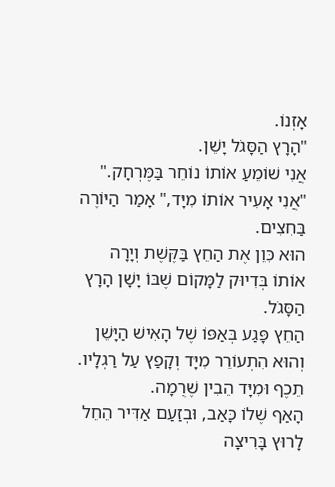אָזְנוֹ.
"הָרָץ הַסָּגֹל יָשֵׁן.
אֲנִי שׁוֹמֵעַ אוֹתוֹ נוֹחֵר בַּמֶּרְחָק."
"אֲנִי אָעִיר אוֹתוֹ מִיָּד," אָמַר הַיּוֹרֶה בַּחִצִים.
הוּא כִּוֵן אֶת הַחֵץ בַּקֶּשֶׁת וְיָרָה אוֹתוֹ בְּדִיוּק לַמָּקוֹם שֶׁבּוֹ יָשָׁן הָרָץ הַסָּגֹל.
הַחֵץ פָּגַע בְּאַפּוֹ שֶׁל הָאִישׁ הַיָּשֵׁן וְהוּא הִתְעוֹרֵר מִיָּד וְקָפַץ עַל רַגְלָיו.
תֵכֶף וּמִיָּד הֵבִין שֶׁרֻמָה.
הָאַף שֶׁלוֹ כָּאַב, וּבְזַעַם אַדִּיר הֵחֵל לָרוּץ בָּרִיצָה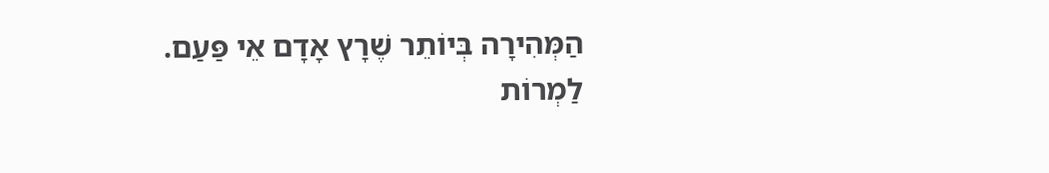הַמְּהִירָה בְּיוֹתֵר שֶׁרָץ אָדָם אֵי פַּעַם.
לַמְרוֹת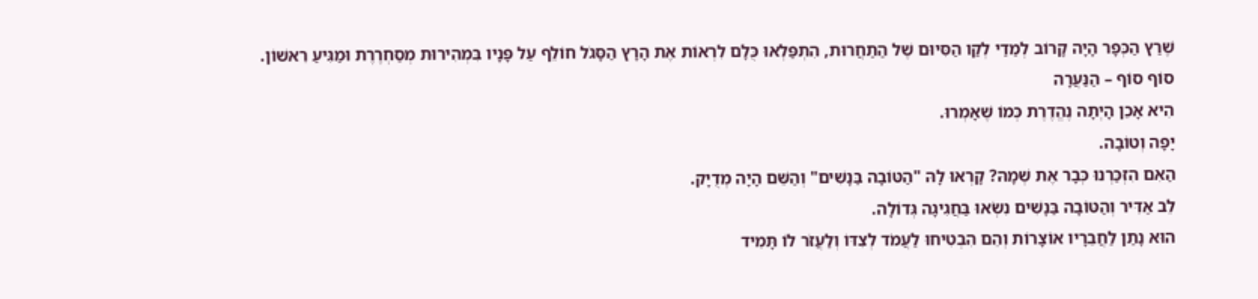שֶׁרַץ הַכְּפָר הָיָה קָרוֹב לְמַדַי לְקַו הַסִּיוּם שֶׁל הַתַחֲרוּת, הִתְפַּלְאוּ כֻּלָם לִרְאוֹת אֶת הָרָץ הַסָּגֹל חוֹלֵף עַל פָּנָיו בִּמְהִירוּת מְסַחְרֶרֶת וּמַגִּיעַ רִאשׁוֹן.
סוֹף סוֹף – הַנַּעֲרָה
הִיא אָכֵן הָיְתָה נֶהֱדֶרֶת כְּמוֹ שֶׁאָמְרוּ.
יָפָה וְטוֹבָה.
הַאִם הִזְכַּרְנוּ כְּבָר אֶת שְׁמָהּ? קָרְאוּ לָהּ "הַטּוֹבָה בַּנָשִׁים" וְהַשֵּׁם הָיָה מְדֻיָק.
לֵב אַדִּיר וְהַטּוֹבָה בַּנָשִׁים נִשְׂאוּ בַּחֲגִיגָה גְּדוֹלָה.
הוּא נָתַן לַחֲבֵרָיו אוֹצָרוֹת וְהֵם הִבְטִיחוּ לַעֲמֹד לְצִדּוֹ וְלַעֲזֹר לוֹ תָּמִיד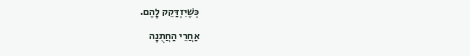כְּשֶׁיִזְדַּקֵק לָהֶם.
אַחֲרֵי הַחֲתֻנָה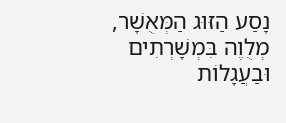נָסַע הַזּוּג הַמְּאֻשָׁר, מְלֻוֶה בִּמְשָׁרְתִים וּבַעֲגָלוֹת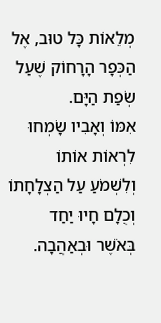מְלֵאוֹת כָּל טוּב, אֶל הַכְּפָר הָרָחוֹק שֶׁעַל שְׂפַת הַיָּם.
אִמּוֹ וְאָבִיו שָׂמְחוּ לִרְאוֹת אוֹתוֹ וְלִשְׁמֹעַ עַל הַצְלָחָתוֹ וְכֻלָם חָיוּ יַחַד בְּאֹשֶׁר וּבְאַהֲבָה.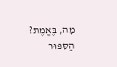מָה, בֶּאֱמֶת?
הַסִּפּוּר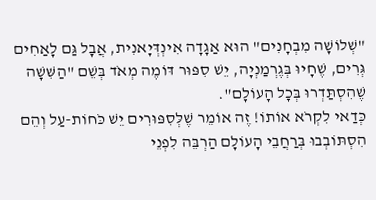"שְׁלוֹשָׁה מִבְחָנִים" הוּא אַגָדָה אִינְדְּיָאנִית, אֲבָל גַּם לָאַחִים גְּרִים, שֶׁחָיוּ בְּגֶרְמַנְיָה, יֵשׁ סִפּוּר דּוֹמֶה מְאֹד בְּשֵׁם "הַשִּׁשָׁה שֶׁהִסְתַּדְרוּ בְּכָל הָעוֹלָם".
כְּדַאי לִקְרֹא אוֹתוֹ! זֶה אוֹמֵר שֶׁלְּסִפּוּרִים יֵשׁ כֹּחוֹת-עַל וְהֵם הִסְתּוֹבְבוּ בְּרַחֲבֵי הָעוֹלָם הַרְבֵּה לִפְנֵי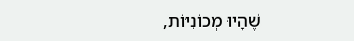שֶׁהָיוּ מְכוֹנִיּוֹת,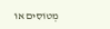מְטוֹסִים אוֹ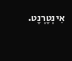אִינְטֶרְנֶט.